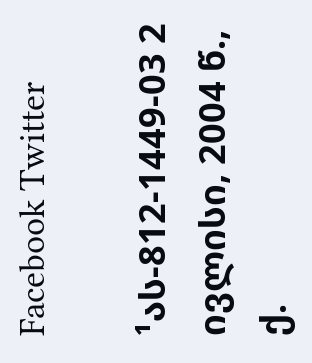Facebook Twitter

¹ას-812-1449-03 2 ივლისი, 2004 წ., ქ.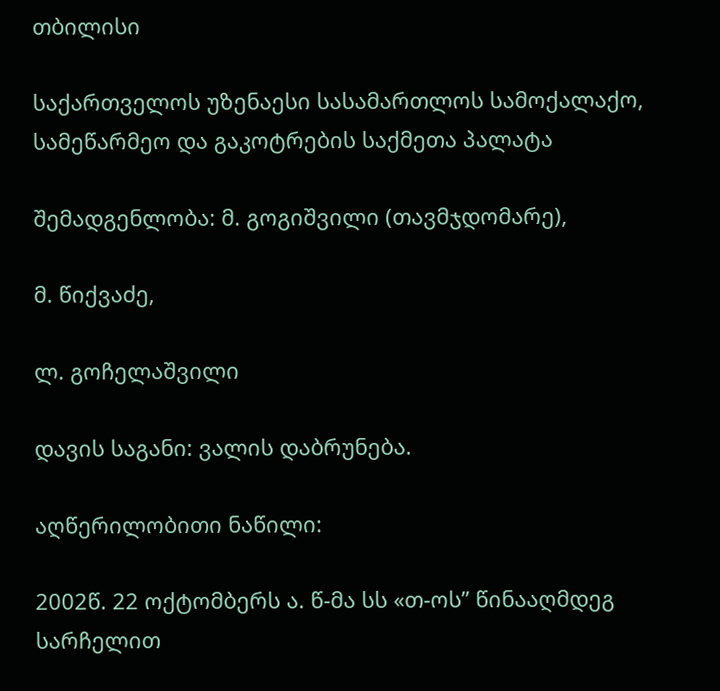თბილისი

საქართველოს უზენაესი სასამართლოს სამოქალაქო, სამეწარმეო და გაკოტრების საქმეთა პალატა

შემადგენლობა: მ. გოგიშვილი (თავმჯდომარე),

მ. წიქვაძე,

ლ. გოჩელაშვილი

დავის საგანი: ვალის დაბრუნება.

აღწერილობითი ნაწილი:

2002წ. 22 ოქტომბერს ა. წ-მა სს «თ-ოს” წინააღმდეგ სარჩელით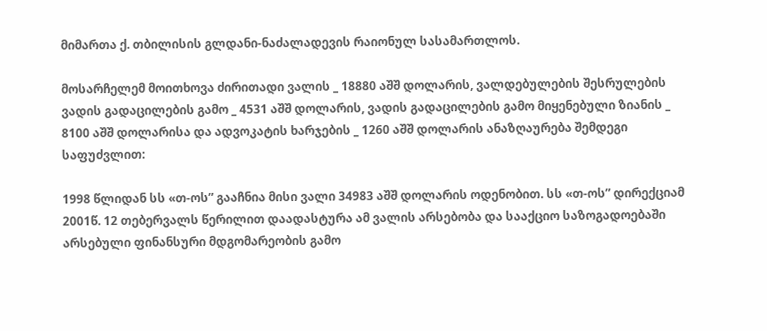მიმართა ქ. თბილისის გლდანი-ნაძალადევის რაიონულ სასამართლოს.

მოსარჩელემ მოითხოვა ძირითადი ვალის _ 18880 აშშ დოლარის, ვალდებულების შესრულების ვადის გადაცილების გამო _ 4531 აშშ დოლარის, ვადის გადაცილების გამო მიყენებული ზიანის _ 8100 აშშ დოლარისა და ადვოკატის ხარჯების _ 1260 აშშ დოლარის ანაზღაურება შემდეგი საფუძვლით:

1998 წლიდან სს «თ-ოს” გააჩნია მისი ვალი 34983 აშშ დოლარის ოდენობით. სს «თ-ოს” დირექციამ 2001წ. 12 თებერვალს წერილით დაადასტურა ამ ვალის არსებობა და სააქციო საზოგადოებაში არსებული ფინანსური მდგომარეობის გამო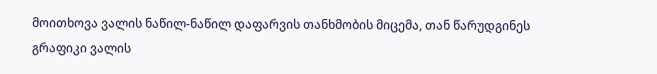მოითხოვა ვალის ნაწილ-ნაწილ დაფარვის თანხმობის მიცემა, თან წარუდგინეს გრაფიკი ვალის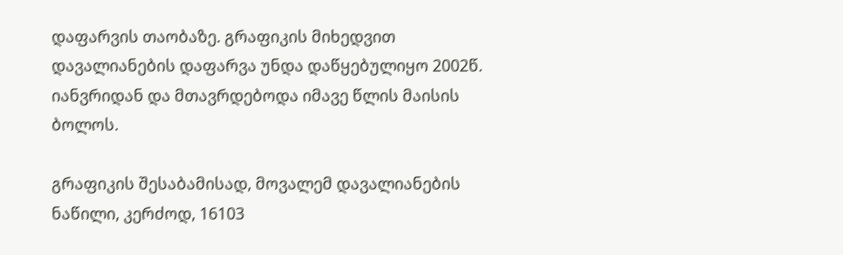დაფარვის თაობაზე. გრაფიკის მიხედვით დავალიანების დაფარვა უნდა დაწყებულიყო 2002წ. იანვრიდან და მთავრდებოდა იმავე წლის მაისის ბოლოს.

გრაფიკის შესაბამისად, მოვალემ დავალიანების ნაწილი, კერძოდ, 16103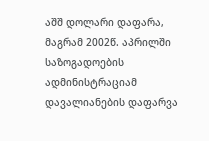აშშ დოლარი დაფარა, მაგრამ 2002წ. აპრილში საზოგადოების ადმინისტრაციამ დავალიანების დაფარვა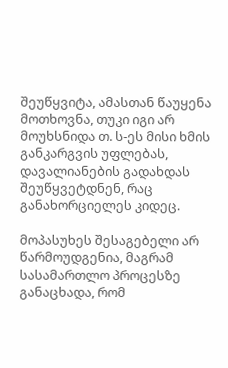შეუწყვიტა, ამასთან წაუყენა მოთხოვნა, თუკი იგი არ მოუხსნიდა თ. ს-ეს მისი ხმის განკარგვის უფლებას, დავალიანების გადახდას შეუწყვეტდნენ, რაც განახორციელეს კიდეც.

მოპასუხეს შესაგებელი არ წარმოუდგენია, მაგრამ სასამართლო პროცესზე განაცხადა, რომ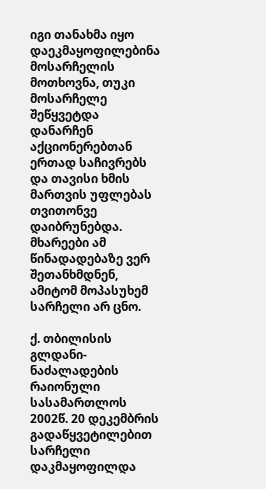იგი თანახმა იყო დაეკმაყოფილებინა მოსარჩელის მოთხოვნა, თუკი მოსარჩელე შეწყვეტდა დანარჩენ აქციონერებთან ერთად საჩივრებს და თავისი ხმის მართვის უფლებას თვითონვე დაიბრუნებდა. მხარეები ამ წინადადებაზე ვერ შეთანხმდნენ, ამიტომ მოპასუხემ სარჩელი არ ცნო.

ქ. თბილისის გლდანი-ნაძალადების რაიონული სასამართლოს 2002წ. 20 დეკემბრის გადაწყვეტილებით სარჩელი დაკმაყოფილდა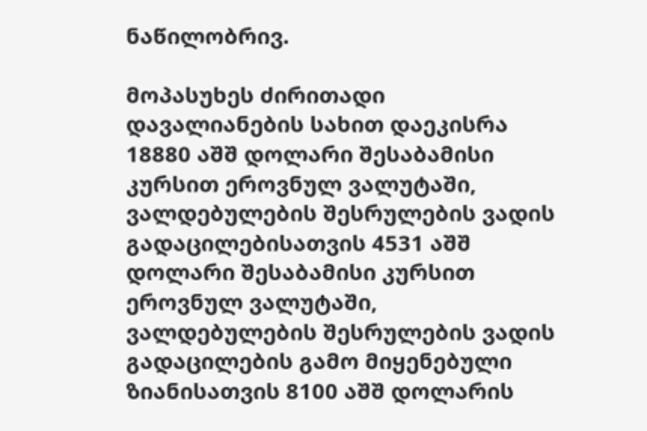ნაწილობრივ.

მოპასუხეს ძირითადი დავალიანების სახით დაეკისრა 18880 აშშ დოლარი შესაბამისი კურსით ეროვნულ ვალუტაში, ვალდებულების შესრულების ვადის გადაცილებისათვის 4531 აშშ დოლარი შესაბამისი კურსით ეროვნულ ვალუტაში, ვალდებულების შესრულების ვადის გადაცილების გამო მიყენებული ზიანისათვის 8100 აშშ დოლარის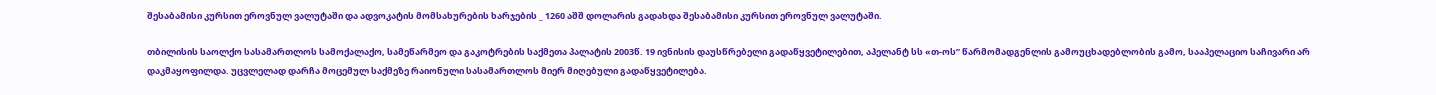შესაბამისი კურსით ეროვნულ ვალუტაში და ადვოკატის მომსახურების ხარჯების _ 1260 აშშ დოლარის გადახდა შესაბამისი კურსით ეროვნულ ვალუტაში.

თბილისის საოლქო სასამართლოს სამოქალაქო, სამეწარმეო და გაკოტრების საქმეთა პალატის 2003წ. 19 ივნისის დაუსწრებელი გადაწყვეტილებით, აპელანტ სს «თ-ოს” წარმომადგენლის გამოუცხადებლობის გამო, სააპელაციო საჩივარი არ დაკმაყოფილდა. უცვლელად დარჩა მოცემულ საქმეზე რაიონული სასამართლოს მიერ მიღებული გადაწყვეტილება.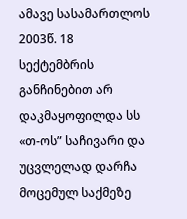ამავე სასამართლოს 2003წ. 18 სექტემბრის განჩინებით არ დაკმაყოფილდა სს «თ-ოს” საჩივარი და უცვლელად დარჩა მოცემულ საქმეზე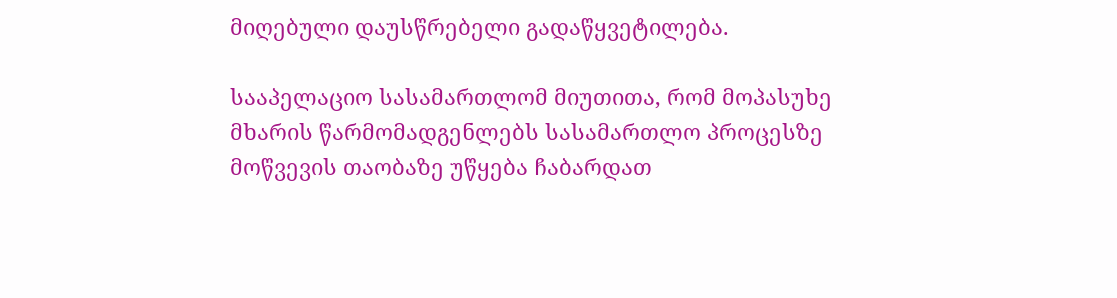მიღებული დაუსწრებელი გადაწყვეტილება.

სააპელაციო სასამართლომ მიუთითა, რომ მოპასუხე მხარის წარმომადგენლებს სასამართლო პროცესზე მოწვევის თაობაზე უწყება ჩაბარდათ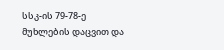სსკ-ის 79-78-ე მუხლების დაცვით და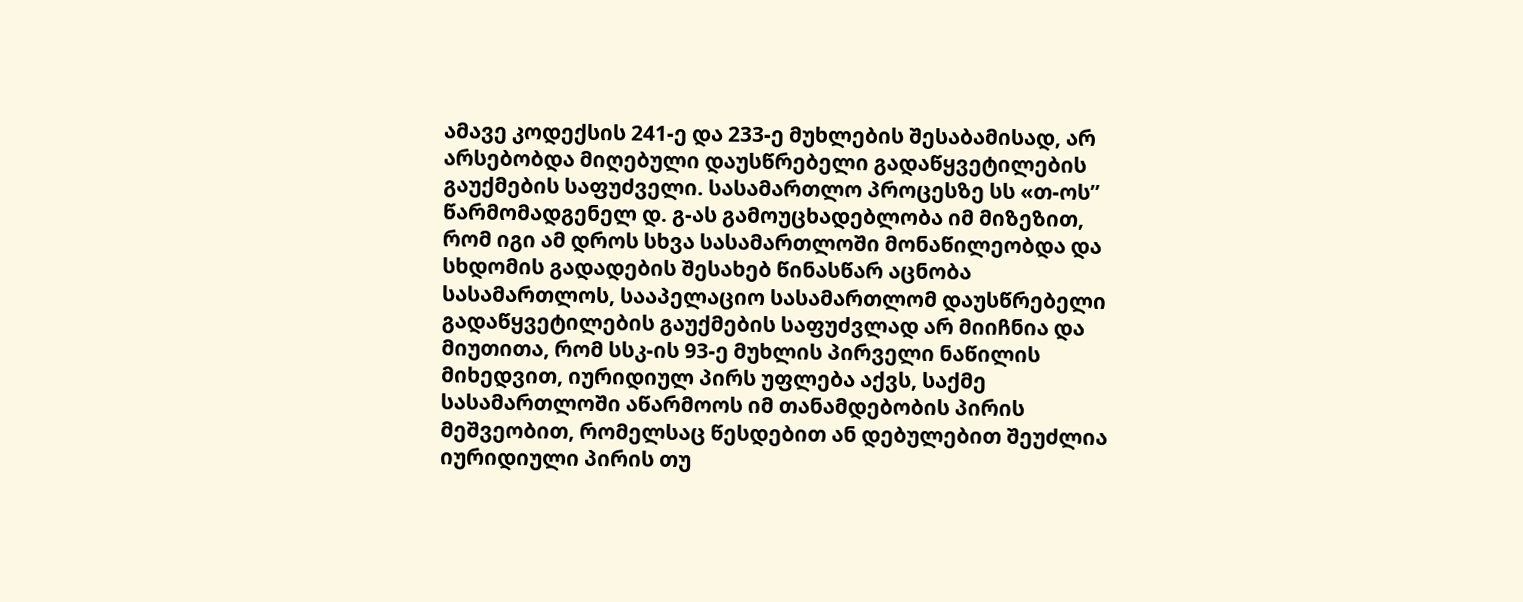ამავე კოდექსის 241-ე და 233-ე მუხლების შესაბამისად, არ არსებობდა მიღებული დაუსწრებელი გადაწყვეტილების გაუქმების საფუძველი. სასამართლო პროცესზე სს «თ-ოს” წარმომადგენელ დ. გ-ას გამოუცხადებლობა იმ მიზეზით, რომ იგი ამ დროს სხვა სასამართლოში მონაწილეობდა და სხდომის გადადების შესახებ წინასწარ აცნობა სასამართლოს, სააპელაციო სასამართლომ დაუსწრებელი გადაწყვეტილების გაუქმების საფუძვლად არ მიიჩნია და მიუთითა, რომ სსკ-ის 93-ე მუხლის პირველი ნაწილის მიხედვით, იურიდიულ პირს უფლება აქვს, საქმე სასამართლოში აწარმოოს იმ თანამდებობის პირის მეშვეობით, რომელსაც წესდებით ან დებულებით შეუძლია იურიდიული პირის თუ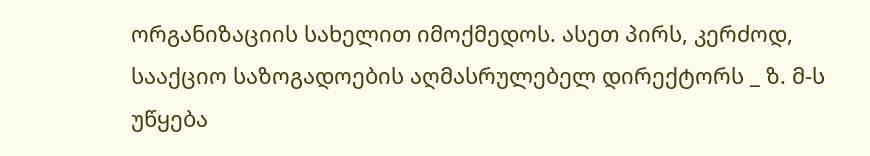ორგანიზაციის სახელით იმოქმედოს. ასეთ პირს, კერძოდ, სააქციო საზოგადოების აღმასრულებელ დირექტორს _ ზ. მ-ს უწყება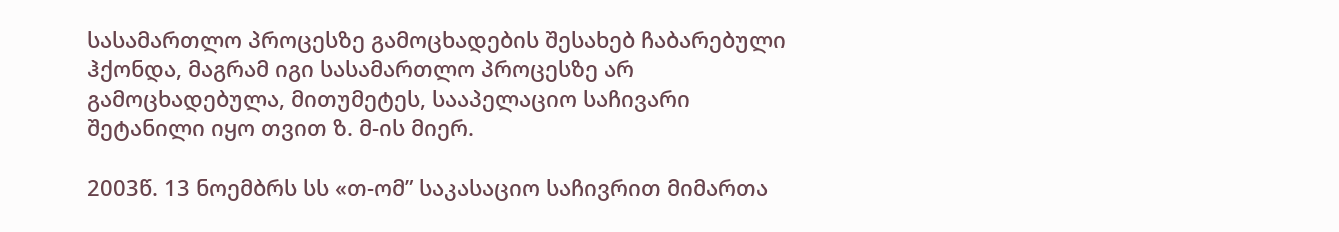სასამართლო პროცესზე გამოცხადების შესახებ ჩაბარებული ჰქონდა, მაგრამ იგი სასამართლო პროცესზე არ გამოცხადებულა, მითუმეტეს, სააპელაციო საჩივარი შეტანილი იყო თვით ზ. მ-ის მიერ.

2003წ. 13 ნოემბრს სს «თ-ომ” საკასაციო საჩივრით მიმართა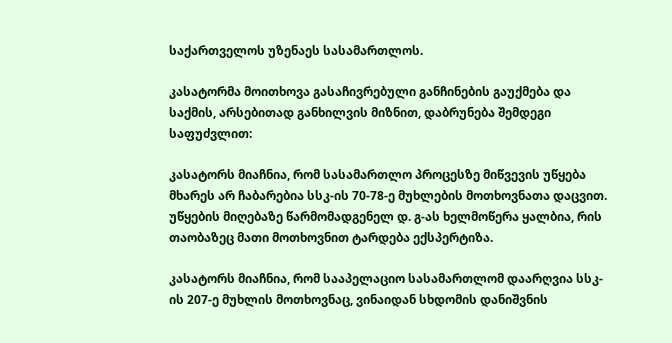საქართველოს უზენაეს სასამართლოს.

კასატორმა მოითხოვა გასაჩივრებული განჩინების გაუქმება და საქმის, არსებითად განხილვის მიზნით, დაბრუნება შემდეგი საფუძვლით:

კასატორს მიაჩნია, რომ სასამართლო პროცესზე მიწვევის უწყება მხარეს არ ჩაბარებია სსკ-ის 70-78-ე მუხლების მოთხოვნათა დაცვით. უწყების მიღებაზე წარმომადგენელ დ. გ-ას ხელმოწერა ყალბია, რის თაობაზეც მათი მოთხოვნით ტარდება ექსპერტიზა.

კასატორს მიაჩნია, რომ სააპელაციო სასამართლომ დაარღვია სსკ-ის 207-ე მუხლის მოთხოვნაც, ვინაიდან სხდომის დანიშვნის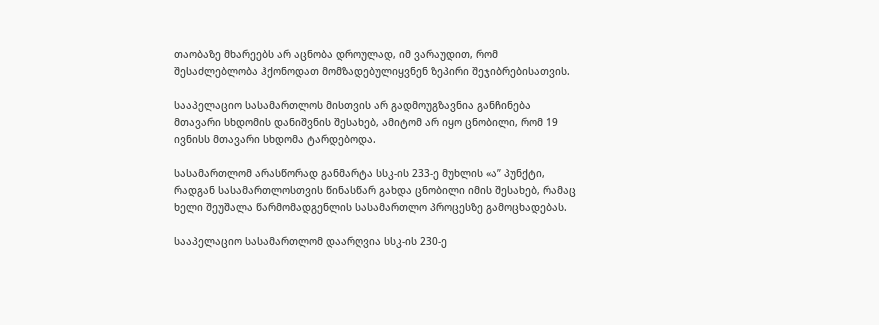თაობაზე მხარეებს არ აცნობა დროულად, იმ ვარაუდით, რომ შესაძლებლობა ჰქონოდათ მომზადებულიყვნენ ზეპირი შეჯიბრებისათვის.

სააპელაციო სასამართლოს მისთვის არ გადმოუგზავნია განჩინება მთავარი სხდომის დანიშვნის შესახებ, ამიტომ არ იყო ცნობილი, რომ 19 ივნისს მთავარი სხდომა ტარდებოდა.

სასამართლომ არასწორად განმარტა სსკ-ის 233-ე მუხლის «ა” პუნქტი, რადგან სასამართლოსთვის წინასწარ გახდა ცნობილი იმის შესახებ, რამაც ხელი შეუშალა წარმომადგენლის სასამართლო პროცესზე გამოცხადებას.

სააპელაციო სასამართლომ დაარღვია სსკ-ის 230-ე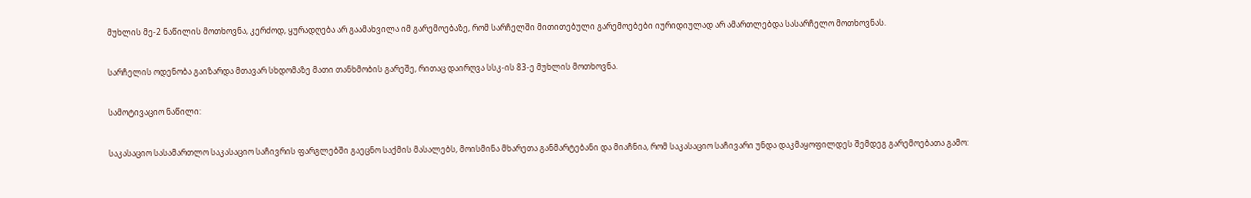მუხლის მე-2 ნაწილის მოთხოვნა, კერძოდ, ყურადღება არ გაამახვილა იმ გარემოებაზე, რომ სარჩელში მითითებული გარემოებები იურიდიულად არ ამართლებდა სასარჩელო მოთხოვნას.

სარჩელის ოდენობა გაიზარდა მთავარ სხდომაზე მათი თანხმობის გარეშე, რითაც დაირღვა სსკ-ის 83-ე მუხლის მოთხოვნა.

სამოტივაციო ნაწილი:

საკასაციო სასამართლო საკასაციო საჩივრის ფარგლებში გაეცნო საქმის მასალებს, მოისმინა მხარეთა განმარტებანი და მიაჩნია, რომ საკასაციო საჩივარი უნდა დაკმაყოფილდეს შემდეგ გარემოებათა გამო: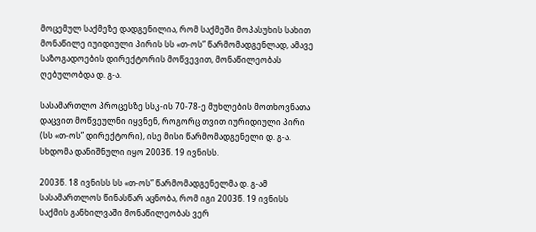მოცემულ საქმეზე დადგენილია, რომ საქმეში მოპასუხის სახით მონაწილე იუიდიული პირის სს «თ-ოს” წარმომადგენლად, ამავე საზოგადოების დირექტორის მოწვევით, მონაწილეობას ღებულობდა დ. გ-ა.

სასამართლო პროცესზე სსკ-ის 70-78-ე მუხლების მოთხოვნათა დაცვით მოწვეულნი იყვნენ, როგორც თვით იურიდიული პირი (სს «თ-ოს” დირექტორი), ისე მისი წარმომადგენელი დ. გ-ა. სხდომა დანიშნული იყო 2003წ. 19 ივნისს.

2003წ. 18 ივნისს სს «თ-ოს” წარმომადგენელმა დ. გ-ამ სასამართლოს წინასწარ აცნობა, რომ იგი 2003წ. 19 ივნისს საქმის განხილვაში მონაწილეობას ვერ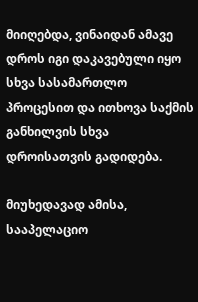მიიღებდა, ვინაიდან ამავე დროს იგი დაკავებული იყო სხვა სასამართლო პროცესით და ითხოვა საქმის განხილვის სხვა დროისათვის გადიდება.

მიუხედავად ამისა, სააპელაციო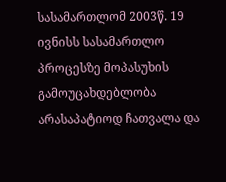სასამართლომ 2003წ. 19 ივნისს სასამართლო პროცესზე მოპასუხის გამოუცახდებლობა არასაპატიოდ ჩათვალა და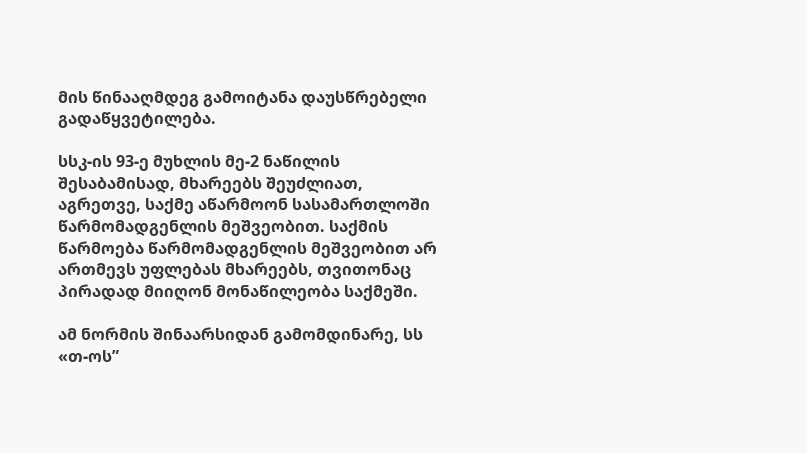მის წინააღმდეგ გამოიტანა დაუსწრებელი გადაწყვეტილება.

სსკ-ის 93-ე მუხლის მე-2 ნაწილის შესაბამისად, მხარეებს შეუძლიათ, აგრეთვე, საქმე აწარმოონ სასამართლოში წარმომადგენლის მეშვეობით. საქმის წარმოება წარმომადგენლის მეშვეობით არ ართმევს უფლებას მხარეებს, თვითონაც პირადად მიიღონ მონაწილეობა საქმეში.

ამ ნორმის შინაარსიდან გამომდინარე, სს «თ-ოს”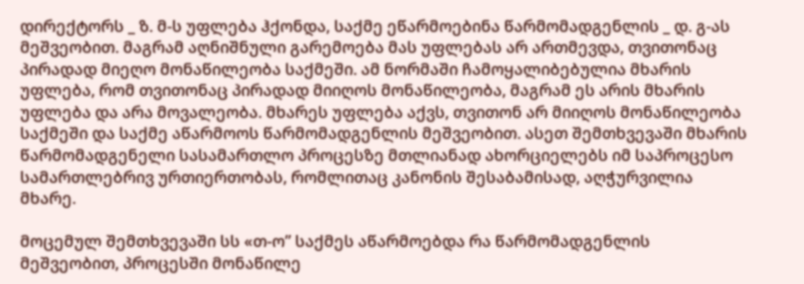დირექტორს _ ზ. მ-ს უფლება ჰქონდა, საქმე ეწარმოებინა წარმომადგენლის _ დ. გ-ას მეშვეობით. მაგრამ აღნიშნული გარემოება მას უფლებას არ ართმევდა, თვითონაც პირადად მიეღო მონაწილეობა საქმეში. ამ ნორმაში ჩამოყალიბებულია მხარის უფლება, რომ თვითონაც პირადად მიიღოს მონაწილეობა, მაგრამ ეს არის მხარის უფლება და არა მოვალეობა. მხარეს უფლება აქვს, თვითონ არ მიიღოს მონაწილეობა საქმეში და საქმე აწარმოოს წარმომადგენლის მეშვეობით. ასეთ შემთხვევაში მხარის წარმომადგენელი სასამართლო პროცესზე მთლიანად ახორციელებს იმ საპროცესო სამართლებრივ ურთიერთობას, რომლითაც კანონის შესაბამისად, აღჭურვილია მხარე.

მოცემულ შემთხვევაში სს «თ-ო” საქმეს აწარმოებდა რა წარმომადგენლის მეშვეობით, პროცესში მონაწილე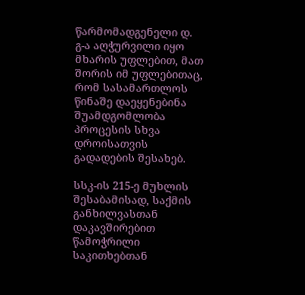წარმომადგენელი დ. გ-ა აღჭურვილი იყო მხარის უფლებით, მათ შორის იმ უფლებითაც, რომ სასამართლოს წინაშე დაეყენებინა შუამდგომლობა პროცესის სხვა დროისათვის გადადების შესახებ.

სსკ-ის 215-ე მუხლის შესაბამისად, საქმის განხილვასთან დაკავშირებით წამოჭრილი საკითხებთან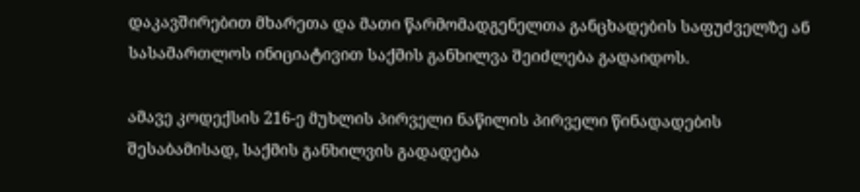დაკავშირებით მხარეთა და მათი წარმომადგენელთა განცხადების საფუძველზე ან სასამართლოს ინიციატივით საქმის განხილვა შეიძლება გადაიდოს.

ამავე კოდექსის 216-ე მუხლის პირველი ნაწილის პირველი წინადადების შესაბამისად, საქმის განხილვის გადადება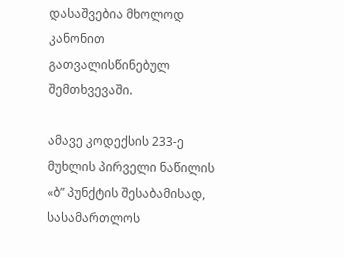დასაშვებია მხოლოდ კანონით გათვალისწინებულ შემთხვევაში.

ამავე კოდექსის 233-ე მუხლის პირველი ნაწილის «ბ” პუნქტის შესაბამისად, სასამართლოს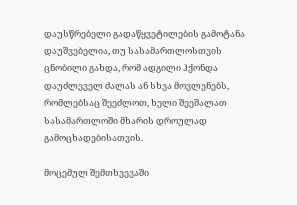დაუსწრებელი გადაწყვეტილების გამოტანა დაუშვებელია, თუ სასამართლოსთვის ცნობილი გახდა, რომ ადგილი ჰქონდა დაუძლეველ ძალას ან სხვა მოვლენებს, რომლებსაც შეეძლოთ, ხელი შეეშალათ სასამართლოში მხარის დროულად გამოცხადებისათვის.

მოცემულ შემთხვევაში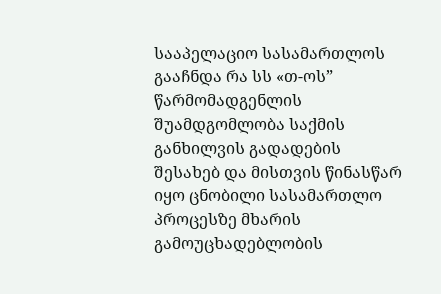სააპელაციო სასამართლოს გააჩნდა რა სს «თ-ოს” წარმომადგენლის შუამდგომლობა საქმის განხილვის გადადების შესახებ და მისთვის წინასწარ იყო ცნობილი სასამართლო პროცესზე მხარის გამოუცხადებლობის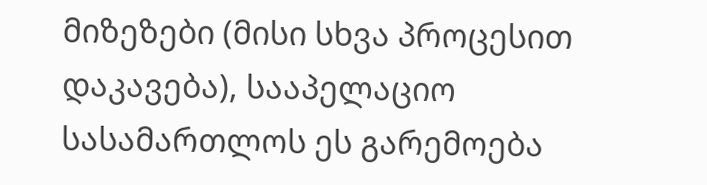მიზეზები (მისი სხვა პროცესით დაკავება), სააპელაციო სასამართლოს ეს გარემოება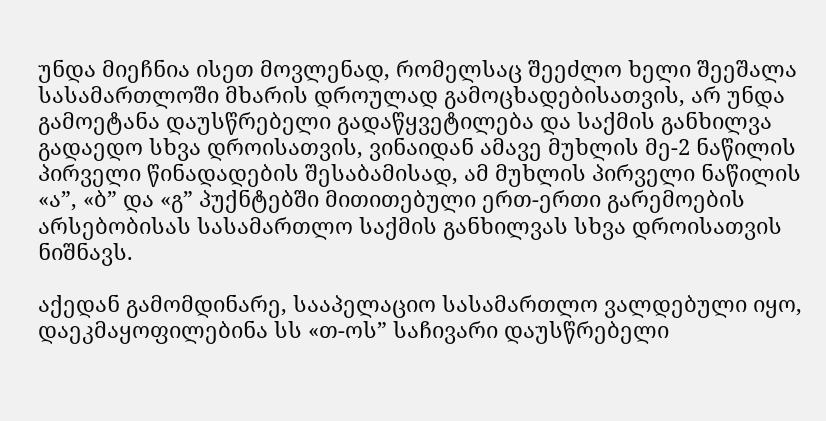უნდა მიეჩნია ისეთ მოვლენად, რომელსაც შეეძლო ხელი შეეშალა სასამართლოში მხარის დროულად გამოცხადებისათვის, არ უნდა გამოეტანა დაუსწრებელი გადაწყვეტილება და საქმის განხილვა გადაედო სხვა დროისათვის, ვინაიდან ამავე მუხლის მე-2 ნაწილის პირველი წინადადების შესაბამისად, ამ მუხლის პირველი ნაწილის «ა”, «ბ” და «გ” პუქნტებში მითითებული ერთ-ერთი გარემოების არსებობისას სასამართლო საქმის განხილვას სხვა დროისათვის ნიშნავს.

აქედან გამომდინარე, სააპელაციო სასამართლო ვალდებული იყო, დაეკმაყოფილებინა სს «თ-ოს” საჩივარი დაუსწრებელი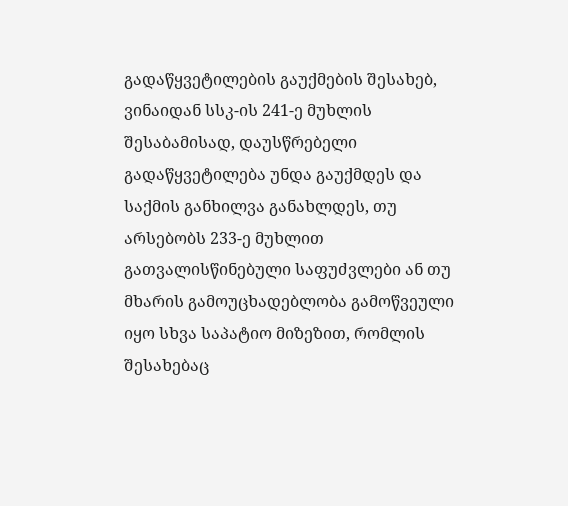გადაწყვეტილების გაუქმების შესახებ, ვინაიდან სსკ-ის 241-ე მუხლის შესაბამისად, დაუსწრებელი გადაწყვეტილება უნდა გაუქმდეს და საქმის განხილვა განახლდეს, თუ არსებობს 233-ე მუხლით გათვალისწინებული საფუძვლები ან თუ მხარის გამოუცხადებლობა გამოწვეული იყო სხვა საპატიო მიზეზით, რომლის შესახებაც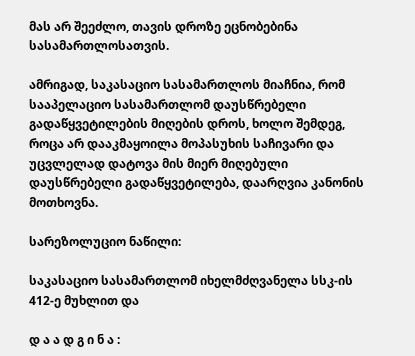მას არ შეეძლო, თავის დროზე ეცნობებინა სასამართლოსათვის.

ამრიგად, საკასაციო სასამართლოს მიაჩნია, რომ სააპელაციო სასამართლომ დაუსწრებელი გადაწყვეტილების მიღების დროს, ხოლო შემდეგ, როცა არ დააკმაყოილა მოპასუხის საჩივარი და უცვლელად დატოვა მის მიერ მიღებული დაუსწრებელი გადაწყვეტილება, დაარღვია კანონის მოთხოვნა.

სარეზოლუციო ნაწილი:

საკასაციო სასამართლომ იხელმძღვანელა სსკ-ის 412-ე მუხლით და

დ ა ა დ გ ი ნ ა :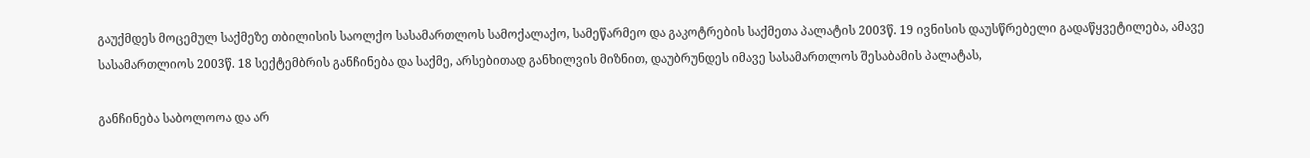გაუქმდეს მოცემულ საქმეზე თბილისის საოლქო სასამართლოს სამოქალაქო, სამეწარმეო და გაკოტრების საქმეთა პალატის 2003წ. 19 ივნისის დაუსწრებელი გადაწყვეტილება, ამავე სასამართლიოს 2003წ. 18 სექტემბრის განჩინება და საქმე, არსებითად განხილვის მიზნით, დაუბრუნდეს იმავე სასამართლოს შესაბამის პალატას,

განჩინება საბოლოოა და არ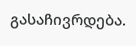გასაჩივრდება.